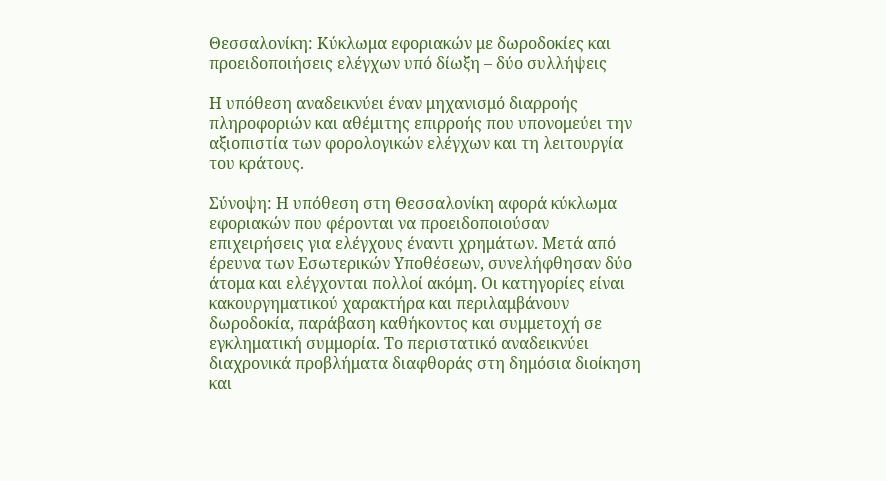Θεσσαλονίκη: Κύκλωμα εφοριακών με δωροδοκίες και προειδοποιήσεις ελέγχων υπό δίωξη – δύο συλλήψεις

Η υπόθεση αναδεικνύει έναν μηχανισμό διαρροής πληροφοριών και αθέμιτης επιρροής που υπονομεύει την αξιοπιστία των φορολογικών ελέγχων και τη λειτουργία του κράτους.

Σύνοψη: Η υπόθεση στη Θεσσαλονίκη αφορά κύκλωμα εφοριακών που φέρονται να προειδοποιούσαν επιχειρήσεις για ελέγχους έναντι χρημάτων. Μετά από έρευνα των Εσωτερικών Υποθέσεων, συνελήφθησαν δύο άτομα και ελέγχονται πολλοί ακόμη. Οι κατηγορίες είναι κακουργηματικού χαρακτήρα και περιλαμβάνουν δωροδοκία, παράβαση καθήκοντος και συμμετοχή σε εγκληματική συμμορία. Το περιστατικό αναδεικνύει διαχρονικά προβλήματα διαφθοράς στη δημόσια διοίκηση και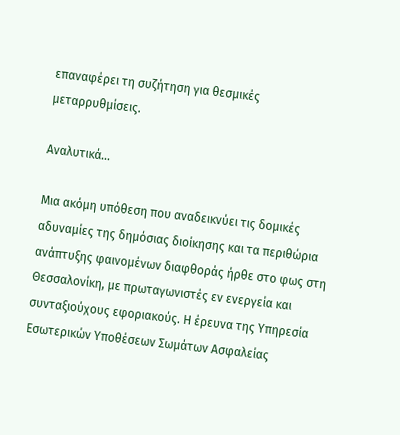επαναφέρει τη συζήτηση για θεσμικές μεταρρυθμίσεις.

Αναλυτικά…

Μια ακόμη υπόθεση που αναδεικνύει τις δομικές αδυναμίες της δημόσιας διοίκησης και τα περιθώρια ανάπτυξης φαινομένων διαφθοράς ήρθε στο φως στη Θεσσαλονίκη, με πρωταγωνιστές εν ενεργεία και συνταξιούχους εφοριακούς. Η έρευνα της Υπηρεσία Εσωτερικών Υποθέσεων Σωμάτων Ασφαλείας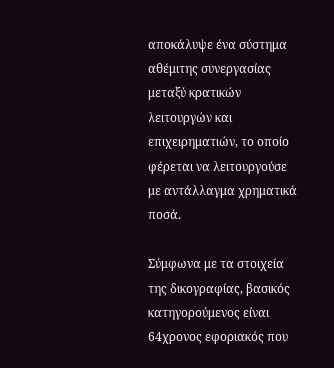αποκάλυψε ένα σύστημα αθέμιτης συνεργασίας μεταξύ κρατικών λειτουργών και επιχειρηματιών, το οποίο φέρεται να λειτουργούσε με αντάλλαγμα χρηματικά ποσά.

Σύμφωνα με τα στοιχεία της δικογραφίας, βασικός κατηγορούμενος είναι 64χρονος εφοριακός που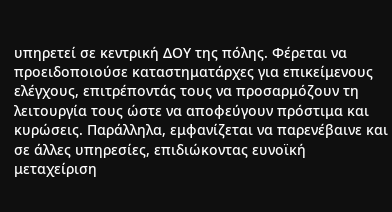υπηρετεί σε κεντρική ΔΟΥ της πόλης. Φέρεται να προειδοποιούσε καταστηματάρχες για επικείμενους ελέγχους, επιτρέποντάς τους να προσαρμόζουν τη λειτουργία τους ώστε να αποφεύγουν πρόστιμα και κυρώσεις. Παράλληλα, εμφανίζεται να παρενέβαινε και σε άλλες υπηρεσίες, επιδιώκοντας ευνοϊκή μεταχείριση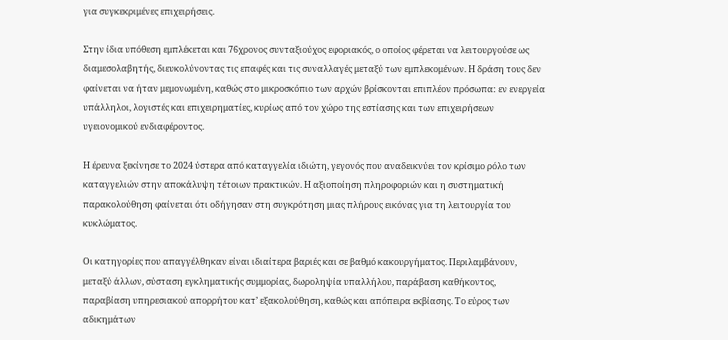για συγκεκριμένες επιχειρήσεις.

Στην ίδια υπόθεση εμπλέκεται και 76χρονος συνταξιούχος εφοριακός, ο οποίος φέρεται να λειτουργούσε ως διαμεσολαβητής, διευκολύνοντας τις επαφές και τις συναλλαγές μεταξύ των εμπλεκομένων. Η δράση τους δεν φαίνεται να ήταν μεμονωμένη, καθώς στο μικροσκόπιο των αρχών βρίσκονται επιπλέον πρόσωπα: εν ενεργεία υπάλληλοι, λογιστές και επιχειρηματίες, κυρίως από τον χώρο της εστίασης και των επιχειρήσεων υγειονομικού ενδιαφέροντος.

Η έρευνα ξεκίνησε το 2024 ύστερα από καταγγελία ιδιώτη, γεγονός που αναδεικνύει τον κρίσιμο ρόλο των καταγγελιών στην αποκάλυψη τέτοιων πρακτικών. Η αξιοποίηση πληροφοριών και η συστηματική παρακολούθηση φαίνεται ότι οδήγησαν στη συγκρότηση μιας πλήρους εικόνας για τη λειτουργία του κυκλώματος.

Οι κατηγορίες που απαγγέλθηκαν είναι ιδιαίτερα βαριές και σε βαθμό κακουργήματος. Περιλαμβάνουν, μεταξύ άλλων, σύσταση εγκληματικής συμμορίας, δωροληψία υπαλλήλου, παράβαση καθήκοντος, παραβίαση υπηρεσιακού απορρήτου κατ’ εξακολούθηση, καθώς και απόπειρα εκβίασης. Το εύρος των αδικημάτων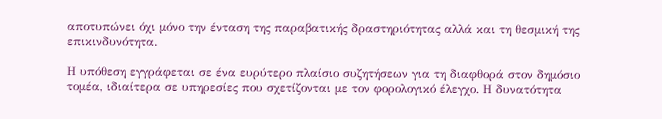αποτυπώνει όχι μόνο την ένταση της παραβατικής δραστηριότητας αλλά και τη θεσμική της επικινδυνότητα.

Η υπόθεση εγγράφεται σε ένα ευρύτερο πλαίσιο συζητήσεων για τη διαφθορά στον δημόσιο τομέα, ιδιαίτερα σε υπηρεσίες που σχετίζονται με τον φορολογικό έλεγχο. Η δυνατότητα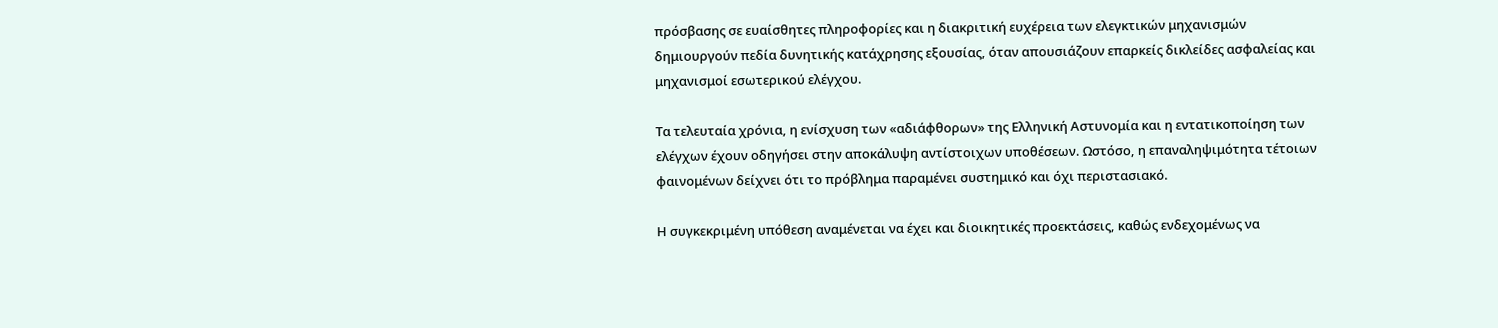πρόσβασης σε ευαίσθητες πληροφορίες και η διακριτική ευχέρεια των ελεγκτικών μηχανισμών δημιουργούν πεδία δυνητικής κατάχρησης εξουσίας, όταν απουσιάζουν επαρκείς δικλείδες ασφαλείας και μηχανισμοί εσωτερικού ελέγχου.

Τα τελευταία χρόνια, η ενίσχυση των «αδιάφθορων» της Ελληνική Αστυνομία και η εντατικοποίηση των ελέγχων έχουν οδηγήσει στην αποκάλυψη αντίστοιχων υποθέσεων. Ωστόσο, η επαναληψιμότητα τέτοιων φαινομένων δείχνει ότι το πρόβλημα παραμένει συστημικό και όχι περιστασιακό.

Η συγκεκριμένη υπόθεση αναμένεται να έχει και διοικητικές προεκτάσεις, καθώς ενδεχομένως να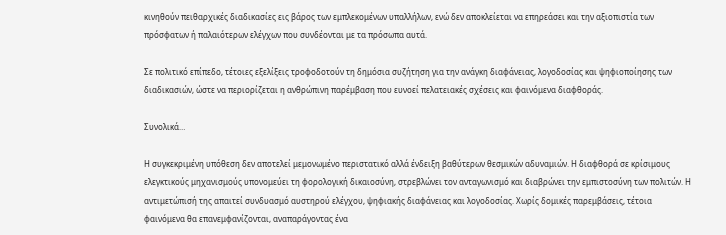κινηθούν πειθαρχικές διαδικασίες εις βάρος των εμπλεκομένων υπαλλήλων, ενώ δεν αποκλείεται να επηρεάσει και την αξιοπιστία των πρόσφατων ή παλαιότερων ελέγχων που συνδέονται με τα πρόσωπα αυτά.

Σε πολιτικό επίπεδο, τέτοιες εξελίξεις τροφοδοτούν τη δημόσια συζήτηση για την ανάγκη διαφάνειας, λογοδοσίας και ψηφιοποίησης των διαδικασιών, ώστε να περιορίζεται η ανθρώπινη παρέμβαση που ευνοεί πελατειακές σχέσεις και φαινόμενα διαφθοράς.

Συνολικά…

Η συγκεκριμένη υπόθεση δεν αποτελεί μεμονωμένο περιστατικό αλλά ένδειξη βαθύτερων θεσμικών αδυναμιών. Η διαφθορά σε κρίσιμους ελεγκτικούς μηχανισμούς υπονομεύει τη φορολογική δικαιοσύνη, στρεβλώνει τον ανταγωνισμό και διαβρώνει την εμπιστοσύνη των πολιτών. Η αντιμετώπισή της απαιτεί συνδυασμό αυστηρού ελέγχου, ψηφιακής διαφάνειας και λογοδοσίας. Χωρίς δομικές παρεμβάσεις, τέτοια φαινόμενα θα επανεμφανίζονται, αναπαράγοντας ένα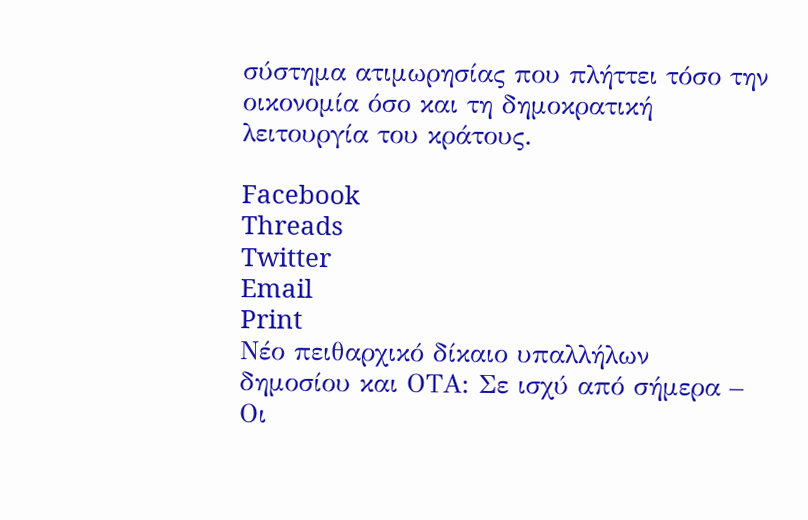σύστημα ατιμωρησίας που πλήττει τόσο την οικονομία όσο και τη δημοκρατική λειτουργία του κράτους.

Facebook
Threads
Twitter
Email
Print
Νέο πειθαρχικό δίκαιο υπαλλήλων δημοσίου και ΟΤΑ: Σε ισχύ από σήμερα – Οι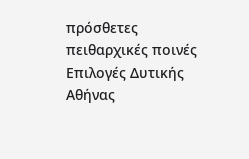πρόσθετες πειθαρχικές ποινές
Επιλογές Δυτικής Αθήνας